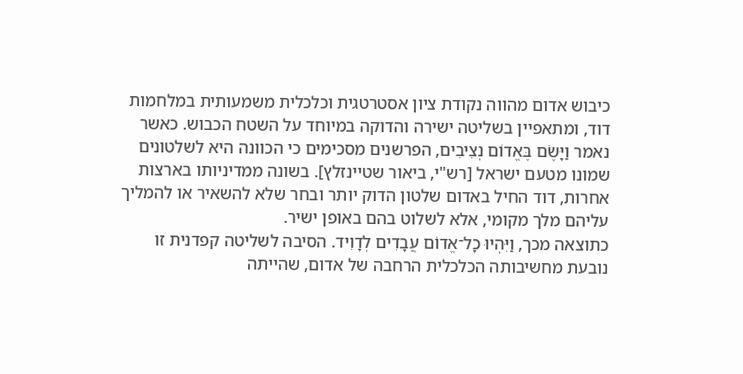כיבוש אדום מהווה נקודת ציון אסטרטגית וכלכלית משמעותית במלחמות דוד, ומתאפיין בשליטה ישירה והדוקה במיוחד על השטח הכבוש. כאשר נאמר וַיָּשֶׂם בֶּאֱדוֹם נְצִיבִים, הפרשנים מסכימים כי הכוונה היא לשלטונים שמונו מטעם ישראל [רש"י, ביאור שטיינזלץ]. בשונה ממדיניותו בארצות אחרות, דוד החיל באדום שלטון הדוק יותר ובחר שלא להשאיר או להמליך עליהם מלך מקומי, אלא לשלוט בהם באופן ישיר.
כתוצאה מכך, וַיִּהְיוּ כָל־אֱדוֹם עֲבָדִים לְדָוִיד. הסיבה לשליטה קפדנית זו נובעת מחשיבותה הכלכלית הרחבה של אדום, שהייתה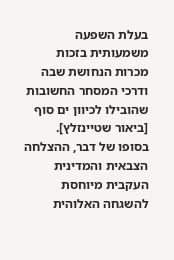בעלת השפעה משמעותית בזכות מכרות הנחושת שבה ודרכי המסחר החשובות שהובילו לכיוון ים סוף [ביאור שטיינזלץ]. בסופו של דבר, ההצלחה הצבאית והמדינית העקבית מיוחסת להשגחה האלוהית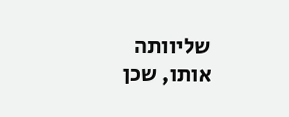שליוותה אותו, שכן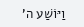וַיּוֹשַׁע ה'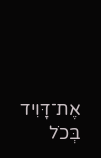אֶת־דָּוִיד בְּכֹל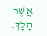אֲשֶׁר הָלָךְ.